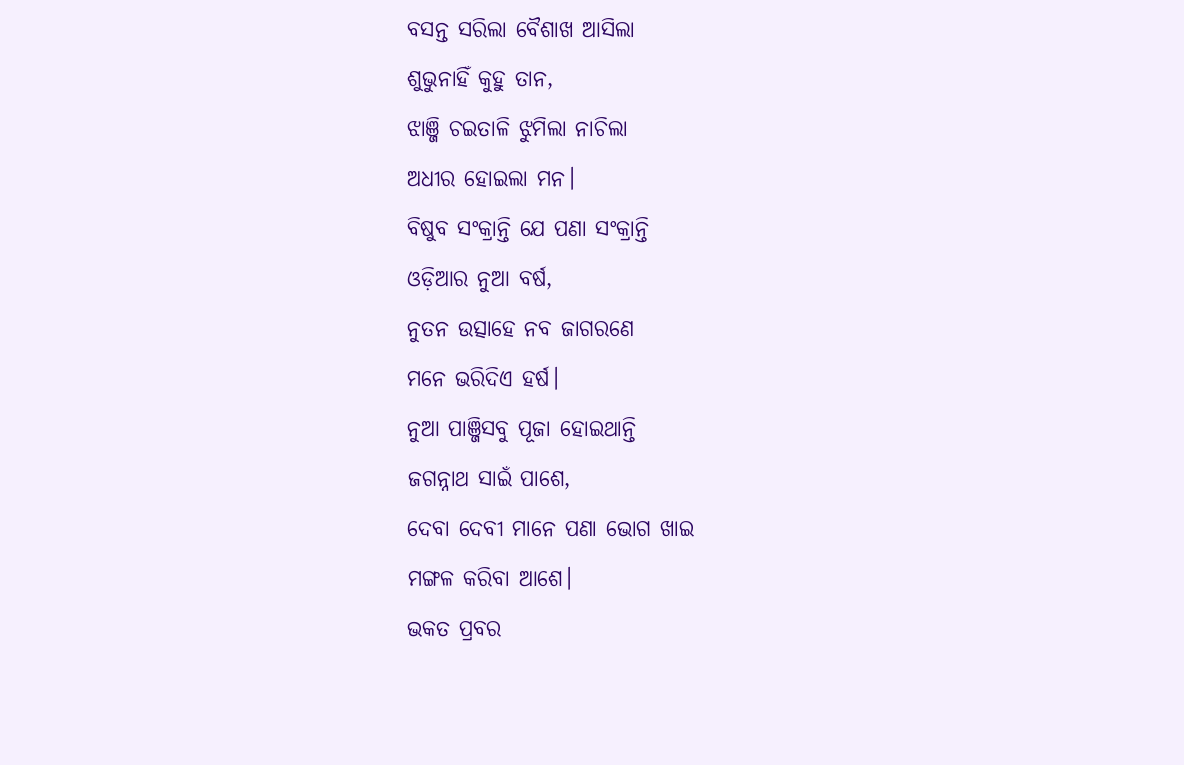ବସନ୍ତ ସରିଲା ବୈଶାଖ ଆସିଲା
ଶୁଭୁନାହିଁ କୁହୁ ତାନ,
ଝାଞ୍ଜି ଚଇତାଳି ଝୁମିଲା ନାଚିଲା
ଅଧୀର ହୋଇଲା ମନ।
ବିଷୁବ ସଂକ୍ରାନ୍ତି ଯେ ପଣା ସଂକ୍ରାନ୍ତି
ଓଡ଼ିଆର ନୁଆ ବର୍ଷ,
ନୁତନ ଉତ୍ସାହେ ନବ ଜାଗରଣେ
ମନେ ଭରିଦିଏ ହର୍ଷ।
ନୁଆ ପାଞ୍ଜିସବୁ ପୂଜା ହୋଇଥାନ୍ତି
ଜଗନ୍ନାଥ ସାଇଁ ପାଶେ,
ଦେବା ଦେବୀ ମାନେ ପଣା ଭୋଗ ଖାଇ
ମଙ୍ଗଳ କରିବା ଆଶେ।
ଭକତ ପ୍ରବର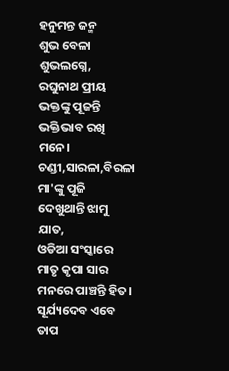ହନୁମନ୍ତ ଜନ୍ମ
ଶୁଭ ବେଳା ଶୁଭଲଗ୍ନେ,
ରଘୁନାଥ ପ୍ରୀୟ ଭକ୍ତଙ୍କୁ ପୂଜନ୍ତି
ଭକ୍ତିଭାବ ରଖି ମନେ।
ଚଣ୍ଡୀ,ସାରଳା,ବିରଳା ମା'ଙ୍କୁ ପୂଜି
ଦେଖୁଥାନ୍ତି ଝାମୁ ଯାତ,
ଓଡିଆ ସଂସ୍କାରେ ମାତୃ କୃପା ସାର
ମନରେ ପାଞ୍ଚନ୍ତି ହିତ।
ସୂର୍ଯ୍ୟଦେବ ଏବେ ତାପ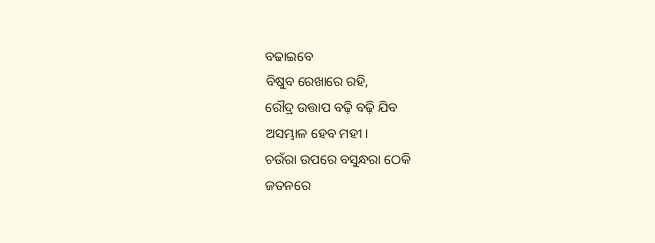ବଢାଇବେ
ବିଷୁବ ରେଖାରେ ରହି,
ରୌଦ୍ର ଉତ୍ତାପ ବଢ଼ି ବଢ଼ି ଯିବ
ଅସମ୍ଭାଳ ହେବ ମହୀ।
ଚଉଁରା ଉପରେ ବସୁନ୍ଧରା ଠେକି
ଜତନରେ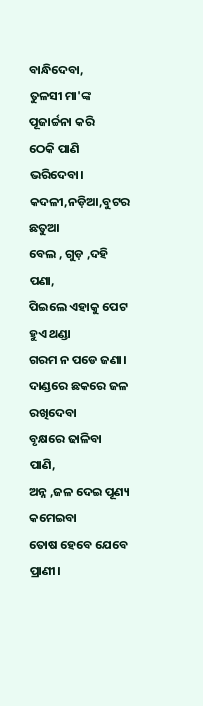ବାନ୍ଧିଦେବା,
ତୁଳସୀ ମା'ଙ୍କ ପୂଜାର୍ଚ୍ଚନା କରି
ଠେକି ପାଣି ଭରିଦେବା।
କଦଳୀ,ନଡ଼ିଆ,ବୁଟର ଛତୁଆ
ବେଲ , ଗୁଡ଼ ,ଦହି ପଣା,
ପିଇଲେ ଏହାକୁ ପେଟ ହୁଏ ଥଣ୍ଡା
ଗରମ ନ ପଡେ ଜଣା।
ଦାଣ୍ଡରେ ଛକରେ ଜଳ ରଖିଦେବା
ବୃକ୍ଷରେ ଢାଳିବା ପାଣି,
ଅନ୍ନ ,ଜଳ ଦେଇ ପୂଣ୍ୟ କମେଇବା
ତୋଷ ହେବେ ଯେବେ ପ୍ରାଣୀ।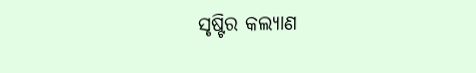ସୃଷ୍ଟିର କଲ୍ୟାଣ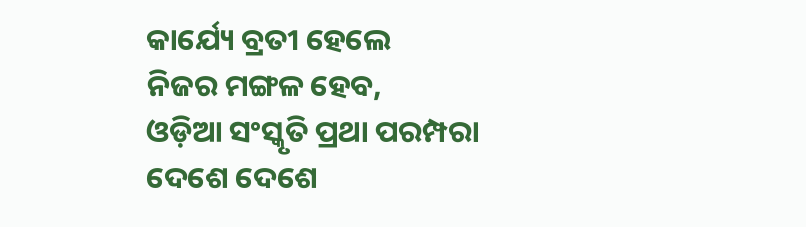କାର୍ଯ୍ୟେ ବ୍ରତୀ ହେଲେ
ନିଜର ମଙ୍ଗଳ ହେବ,
ଓଡ଼ିଆ ସଂସ୍କୃତି ପ୍ରଥା ପରମ୍ପରା
ଦେଶେ ଦେଶେ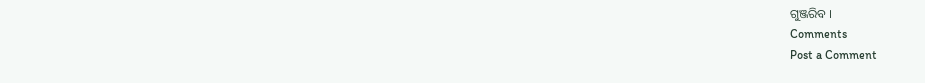ଗୁଞ୍ଜରିବ ।
Comments
Post a Comment